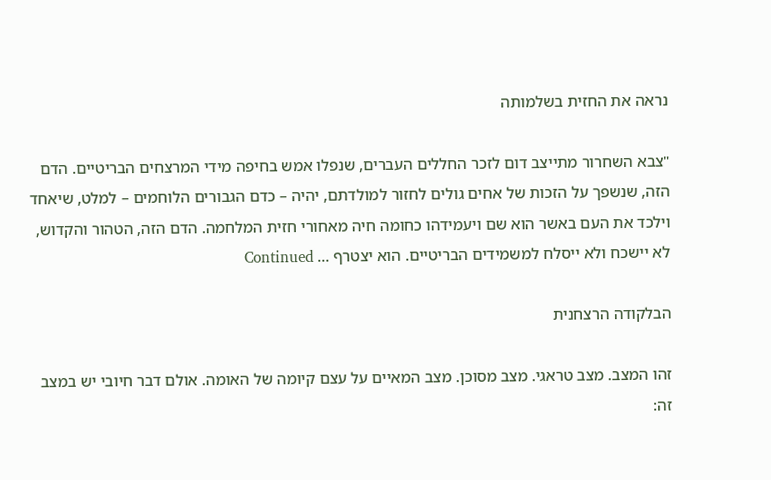נראה את החזית בשלמותה

"צבא השחרור מתייצב דום לזכר החללים העברים, שנפלו אמש בחיפה מידי המרצחים הבריטיים. הדם הזה, שנשפך על הזכות של אחים גולים לחזור למולדתם, יהיה – כדם הגבורים הלוחמים – למלט, שיאחד וילכד את העם באשר הוא שם ויעמידהו כחומה חיה מאחורי חזית המלחמה. הדם הזה, הטהור והקדוש, לא יישכח ולא ייסלח למשמידים הבריטיים. הוא יצטרף … Continued

הבלקודה הרצחנית

זהו המצב. מצב טראגי. מצב מסוכן. מצב המאיים על עצם קיומה של האומה. אולם דבר חיובי יש במצב זה: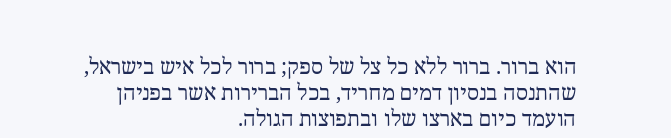הוא ברור. ברור ללא כל צל של ספק; ברור לכל איש בישראל, שהתנסה בנסיון דמים מחריד, בכל הברירות אשר בפניהן הועמד כיום בארצו שלו ובתפוצות הגולה.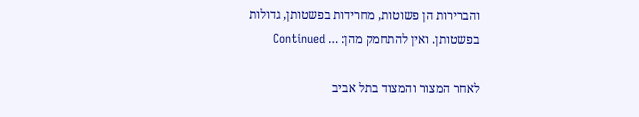והברירות הן פשוטות, מחרידות בפשטותן, גדולות בפשטותן. ואין להתחמק מהן: … Continued

לאחר המצור והמצוד בתל אביב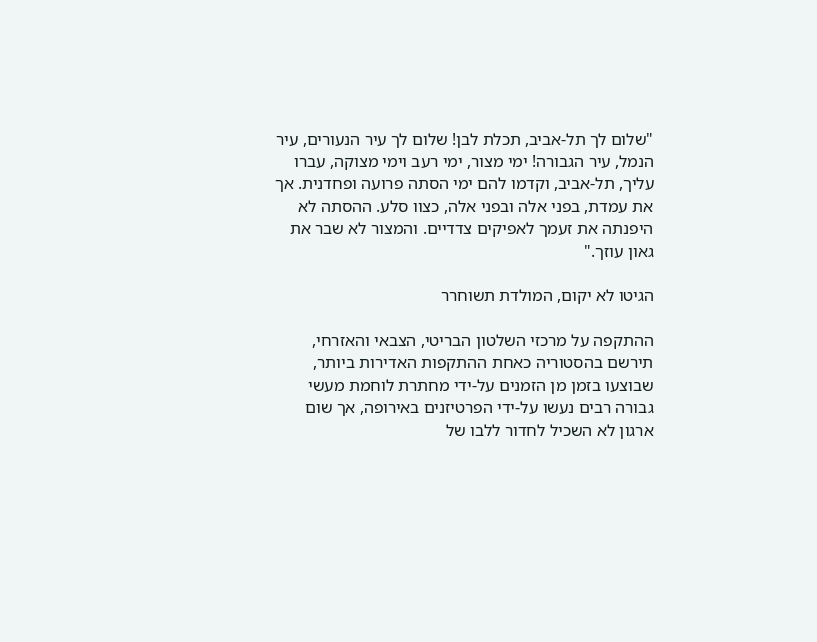"שלום לך תל-אביב, תכלת לבן! שלום לך עיר הנעורים, עיר הנמל, עיר הגבורה! ימי מצור, ימי רעב וימי מצוקה, עברו עליך, תל-אביב, וקדמו להם ימי הסתה פרועה ופחדנית. אך את עמדת, בפני אלה ובפני אלה, כצוו סלע. ההסתה לא היפנתה את זעמך לאפיקים צדדיים. והמצור לא שבר את גאון עוזך."

הגיטו לא יקום, המולדת תשוחרר

ההתקפה על מרכזי השלטון הבריטי, הצבאי והאזרחי, תירשם בהסטוריה כאחת ההתקפות האדירות ביותר, שבוצעו בזמן מן הזמנים על-ידי מחתרת לוחמת מעשי גבורה רבים נעשו על-ידי הפרטיזנים באירופה, אך שום ארגון לא השכיל לחדור ללבו של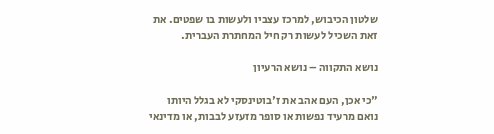שלטון הכיבוש, למרכז עצביו ולעשות בו שפטים. את זאת השכיל לעשות רק חיל המחתרת העברית.

נושא התקווה – נושא הרעיון

"כי אכן, העם אהב את ז'בוטינסקי לא בגלל היותו נואם מרעיד נפשות או סופר מזעזע לבבות, או מדינאי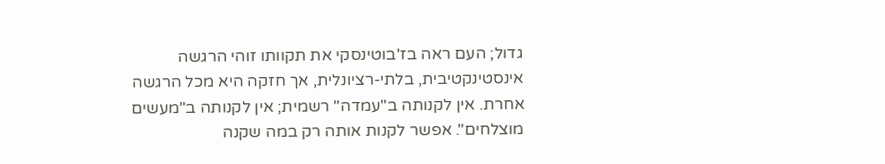גדול; העם ראה בז'בוטינסקי את תקוותו זוהי הרגשה אינסטינקטיבית, בלתי-רציונלית, אך חזקה היא מכל הרגשה אחרת. אין לקנותה ב"עמדה" רשמית; אין לקנותה ב"מעשים מוצלחים". אפשר לקנות אותה רק במה שקנה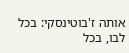אותה ז'בוטינסקי: בכל לבו, בכל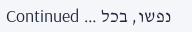נפשו, בכל … Continued